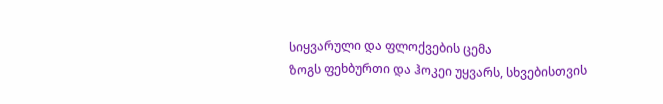სიყვარული და ფლოქვების ცემა
ზოგს ფეხბურთი და ჰოკეი უყვარს, სხვებისთვის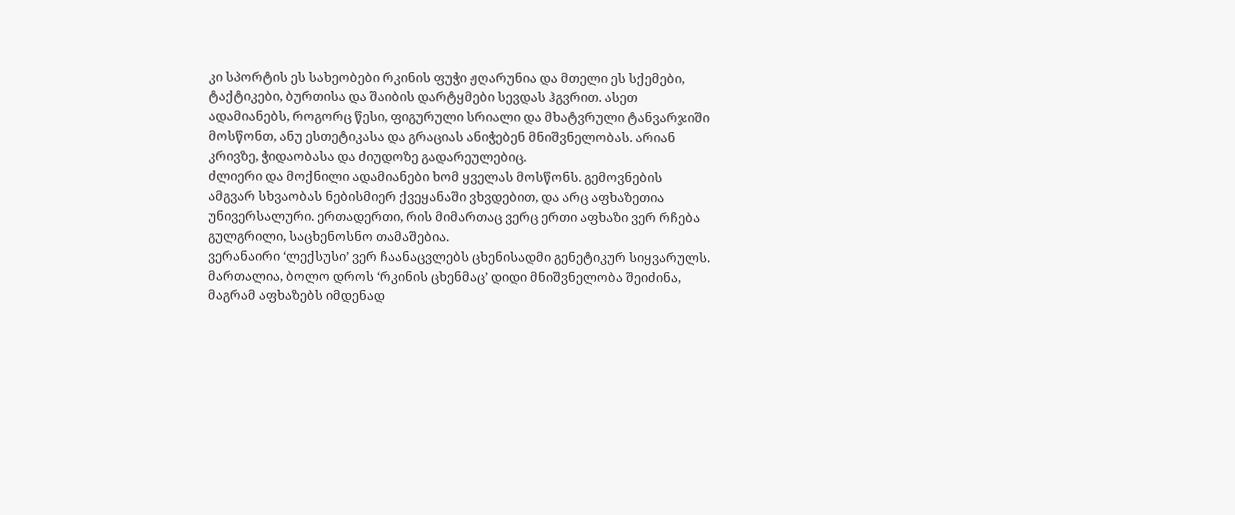კი სპორტის ეს სახეობები რკინის ფუჭი ჟღარუნია და მთელი ეს სქემები, ტაქტიკები, ბურთისა და შაიბის დარტყმები სევდას ჰგვრით. ასეთ ადამიანებს, როგორც წესი, ფიგურული სრიალი და მხატვრული ტანვარჯიში მოსწონთ, ანუ ესთეტიკასა და გრაციას ანიჭებენ მნიშვნელობას. არიან კრივზე, ჭიდაობასა და ძიუდოზე გადარეულებიც.
ძლიერი და მოქნილი ადამიანები ხომ ყველას მოსწონს. გემოვნების ამგვარ სხვაობას ნებისმიერ ქვეყანაში ვხვდებით, და არც აფხაზეთია უნივერსალური. ერთადერთი, რის მიმართაც ვერც ერთი აფხაზი ვერ რჩება გულგრილი, საცხენოსნო თამაშებია.
ვერანაირი ‘ლექსუსი’ ვერ ჩაანაცვლებს ცხენისადმი გენეტიკურ სიყვარულს. მართალია, ბოლო დროს ‘რკინის ცხენმაც’ დიდი მნიშვნელობა შეიძინა, მაგრამ აფხაზებს იმდენად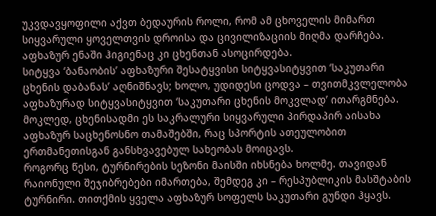უკვდავყოფილი აქვთ ბედაურის როლი, რომ ამ ცხოველის მიმართ სიყვარული ყოველთვის დროისა და ცივილიზაციის მიღმა დარჩება. აფხაზურ ენაში ჰიგიენაც კი ცხენთან ასოცირდება.
სიტყვა ‘ბანაობის’ აფხაზური შესატყვისი სიტყვასიტყვით ‘საკუთარი ცხენის დაბანას’ აღნიშნავს; ხოლო, უდიდესი ცოდვა – თვითმკვლელობა აფხაზურად სიტყვასიტყვით ‘საკუთარი ცხენის მოკვლად’ ითარგმნება.
მოკლედ, ცხენისადმი ეს საკრალური სიყვარული პირდაპირ აისახა აფხაზურ საცხენოსნო თამაშებში, რაც სპორტის ათეულობით ერთმანეთისგან განსხვავებულ სახეობას მოიცავს.
როგორც წესი, ტურნირების სეზონი მაისში იხსნება ხოლმე. თავიდან რაიონული შეჯიბრებები იმართება, შემდეგ კი – რესპუბლიკის მასშტაბის ტურნირი. თითქმის ყველა აფხაზურ სოფელს საკუთარი გუნდი ჰყავს.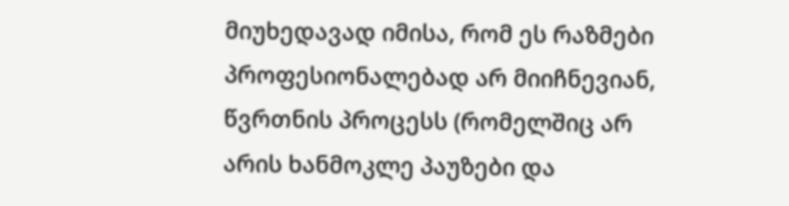მიუხედავად იმისა, რომ ეს რაზმები პროფესიონალებად არ მიიჩნევიან, წვრთნის პროცესს (რომელშიც არ არის ხანმოკლე პაუზები და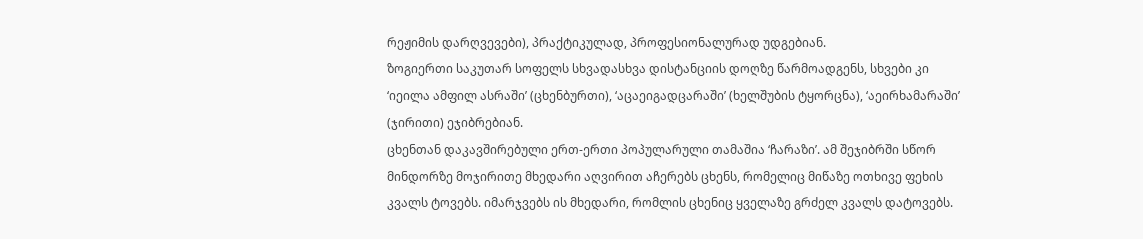რეჟიმის დარღვევები), პრაქტიკულად, პროფესიონალურად უდგებიან.
ზოგიერთი საკუთარ სოფელს სხვადასხვა დისტანციის დოღზე წარმოადგენს, სხვები კი ‘იეილა ამფილ ასრაში’ (ცხენბურთი), ‘აცაეიგადცარაში’ (ხელშუბის ტყორცნა), ‘აეირხამარაში’ (ჯირითი) ეჯიბრებიან.
ცხენთან დაკავშირებული ერთ-ერთი პოპულარული თამაშია ‘ჩარაზი’. ამ შეჯიბრში სწორ მინდორზე მოჯირითე მხედარი აღვირით აჩერებს ცხენს, რომელიც მიწაზე ოთხივე ფეხის კვალს ტოვებს. იმარჯვებს ის მხედარი, რომლის ცხენიც ყველაზე გრძელ კვალს დატოვებს.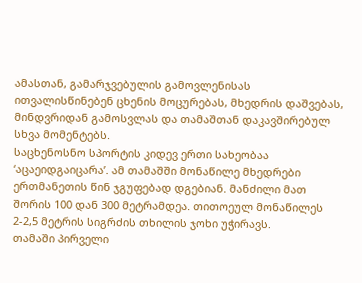ამასთან, გამარჯვებულის გამოვლენისას ითვალისწინებენ ცხენის მოცურებას, მხედრის დაშვებას, მინდვრიდან გამოსვლას და თამაშთან დაკავშირებულ სხვა მომენტებს.
საცხენოსნო სპორტის კიდევ ერთი სახეობაა ‘აცაეიდგაიცარა’. ამ თამაშში მონაწილე მხედრები ერთმანეთის წინ ჯგუფებად დგებიან. მანძილი მათ შორის 100 დან 300 მეტრამდეა. თითოეულ მონაწილეს 2-2,5 მეტრის სიგრძის თხილის ჯოხი უჭირავს.
თამაში პირველი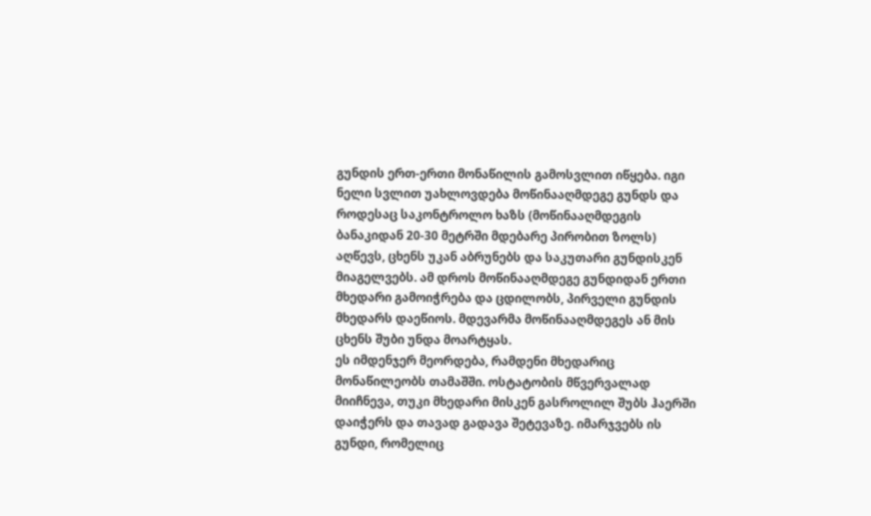გუნდის ერთ-ერთი მონაწილის გამოსვლით იწყება. იგი ნელი სვლით უახლოვდება მოწინააღმდეგე გუნდს და როდესაც საკონტროლო ხაზს (მოწინააღმდეგის ბანაკიდან 20-30 მეტრში მდებარე პირობით ზოლს) აღწევს, ცხენს უკან აბრუნებს და საკუთარი გუნდისკენ მიაგელვებს. ამ დროს მოწინააღმდეგე გუნდიდან ერთი მხედარი გამოიჭრება და ცდილობს, პირველი გუნდის მხედარს დაეწიოს. მდევარმა მოწინააღმდეგეს ან მის ცხენს შუბი უნდა მოარტყას.
ეს იმდენჯერ მეორდება, რამდენი მხედარიც მონაწილეობს თამაშში. ოსტატობის მწვერვალად მიიჩნევა, თუკი მხედარი მისკენ გასროლილ შუბს ჰაერში დაიჭერს და თავად გადავა შეტევაზე. იმარჯვებს ის გუნდი, რომელიც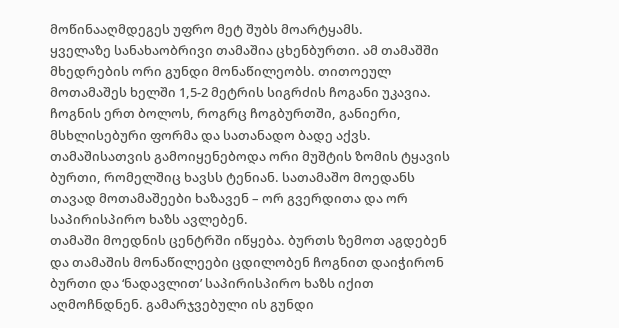მოწინააღმდეგეს უფრო მეტ შუბს მოარტყამს.
ყველაზე სანახაობრივი თამაშია ცხენბურთი. ამ თამაშში მხედრების ორი გუნდი მონაწილეობს. თითოეულ მოთამაშეს ხელში 1,5-2 მეტრის სიგრძის ჩოგანი უკავია. ჩოგნის ერთ ბოლოს, როგრც ჩოგბურთში, განიერი, მსხლისებური ფორმა და სათანადო ბადე აქვს. თამაშისათვის გამოიყენებოდა ორი მუშტის ზომის ტყავის ბურთი, რომელშიც ხავსს ტენიან. სათამაშო მოედანს თავად მოთამაშეები ხაზავენ – ორ გვერდითა და ორ საპირისპირო ხაზს ავლებენ.
თამაში მოედნის ცენტრში იწყება. ბურთს ზემოთ აგდებენ და თამაშის მონაწილეები ცდილობენ ჩოგნით დაიჭირონ ბურთი და ‘ნადავლით’ საპირისპირო ხაზს იქით აღმოჩნდნენ. გამარჯვებული ის გუნდი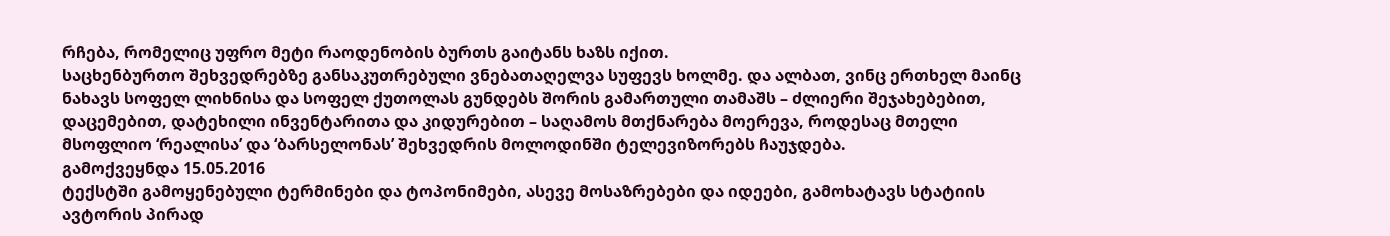რჩება, რომელიც უფრო მეტი რაოდენობის ბურთს გაიტანს ხაზს იქით.
საცხენბურთო შეხვედრებზე განსაკუთრებული ვნებათაღელვა სუფევს ხოლმე. და ალბათ, ვინც ერთხელ მაინც ნახავს სოფელ ლიხნისა და სოფელ ქუთოლას გუნდებს შორის გამართული თამაშს – ძლიერი შეჯახებებით, დაცემებით, დატეხილი ინვენტარითა და კიდურებით – საღამოს მთქნარება მოერევა, როდესაც მთელი მსოფლიო ‘რეალისა’ და ‘ბარსელონას’ შეხვედრის მოლოდინში ტელევიზორებს ჩაუჯდება.
გამოქვეყნდა 15.05.2016
ტექსტში გამოყენებული ტერმინები და ტოპონიმები, ასევე მოსაზრებები და იდეები, გამოხატავს სტატიის ავტორის პირად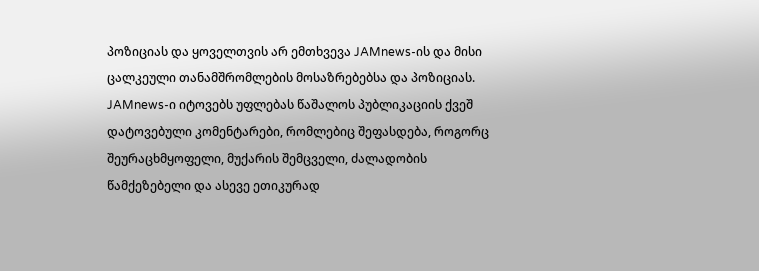პოზიციას და ყოველთვის არ ემთხვევა JAMnews-ის და მისი ცალკეული თანამშრომლების მოსაზრებებსა და პოზიციას. JAMnews-ი იტოვებს უფლებას წაშალოს პუბლიკაციის ქვეშ დატოვებული კომენტარები, რომლებიც შეფასდება, როგორც შეურაცხმყოფელი, მუქარის შემცველი, ძალადობის წამქეზებელი და ასევე ეთიკურად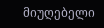მიუღებელი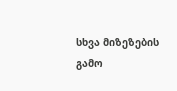სხვა მიზეზების გამო